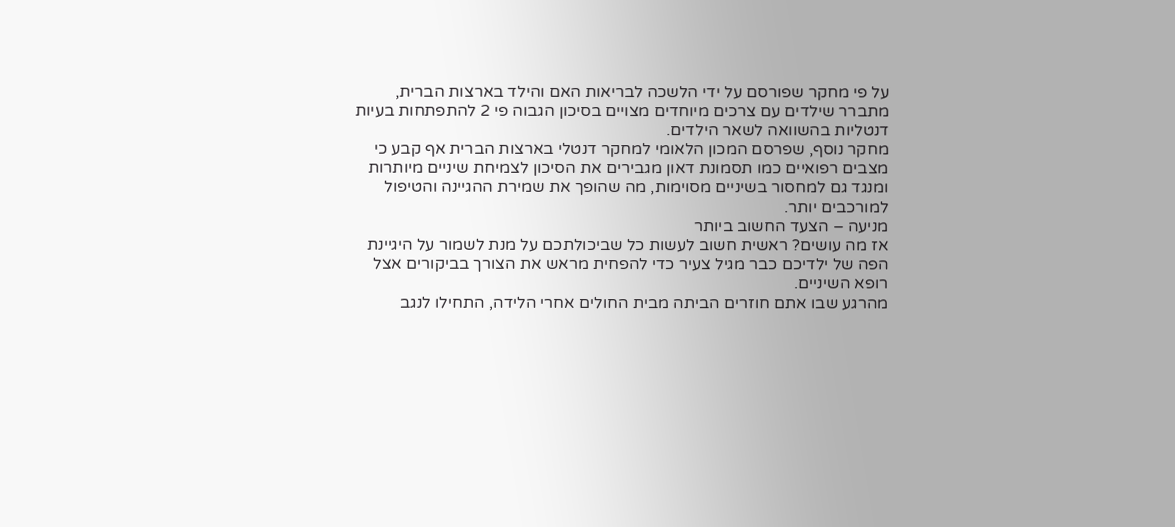על פי מחקר שפורסם על ידי הלשכה לבריאות האם והילד בארצות הברית, מתברר שילדים עם צרכים מיוחדים מצויים בסיכון הגבוה פי 2 להתפתחות בעיות דנטליות בהשוואה לשאר הילדים.
מחקר נוסף, שפרסם המכון הלאומי למחקר דנטלי בארצות הברית אף קבע כי מצבים רפואיים כמו תסמונת דאון מגבירים את הסיכון לצמיחת שיניים מיותרות ומנגד גם למחסור בשיניים מסוימות, מה שהופך את שמירת ההגיינה והטיפול למורכבים יותר.
מניעה – הצעד החשוב ביותר
אז מה עושים? ראשית חשוב לעשות כל שביכולתכם על מנת לשמור על היגיינת הפה של ילדיכם כבר מגיל צעיר כדי להפחית מראש את הצורך בביקורים אצל רופא השיניים.
מהרגע שבו אתם חוזרים הביתה מבית החולים אחרי הלידה, התחילו לנגב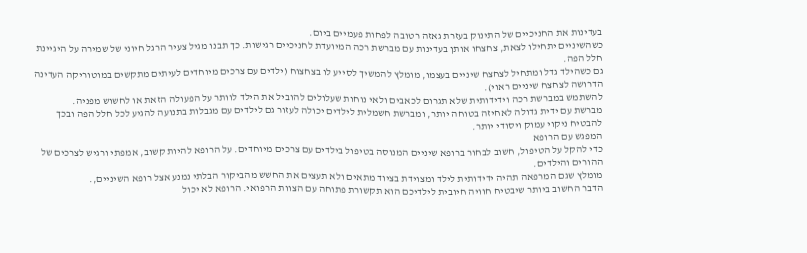בעדינות את החניכיים של התינוק בעזרת גאזה רטובה לפחות פעמיים ביום.
כשהשיניים יתחילו לצאת, צחצחו אותן בעדינות עם מברשת רכה המיועדת לחניכיים רגישות. כך תבנו מגיל צעיר הרגל חיוני של שמירה על היגיינת חלל הפה.
גם כשהילד גדל ומתחיל לצחצח שיניים בעצמו, מומלץ להמשיך לסייע לו בצחצוח (ילדים עם צרכים מיוחדים לעיתים מתקשים במוטוריקה העדינה הדרושה לצחצח שיניים ראוי).
להשתמש במברשת רכה וידידותית שלא תגרום לכאבים ולאי נוחות שעלולים להוביל את הילד לוותר על הפעולה הזאת או לחשוש מפניה.
מברשת עם ידית גדולה לאחיזה בטוחה יותר, ומברשת חשמלית לילדים יכולה לעזור גם לילדים עם מגבלות בתנועה להגיע לכל חלל הפה ובכך להבטיח ניקוי עמוק ויסודי יותר.
המפגש עם הרופא
כדי להקל על הטיפול, חשוב לבחור ברופא שיניים המנוסה בטיפול בילדים עם צרכים מיוחדים. על הרופא להיות קשוב, אמפתי ורגיש לצרכים של ההורים והילדים.
מומלץ שגם המרפאה תהיה ידידותית לילד ומצוידת בציוד מתאים ולא תעצים את החשש מהביקור הבלתי נמנע אצל רופא השיניים,.
הדבר החשוב ביותר שיבטיח חוויה חיובית לילדיכם הוא תקשורת פתוחה עם הצוות הרפואי. הרופא לא יכול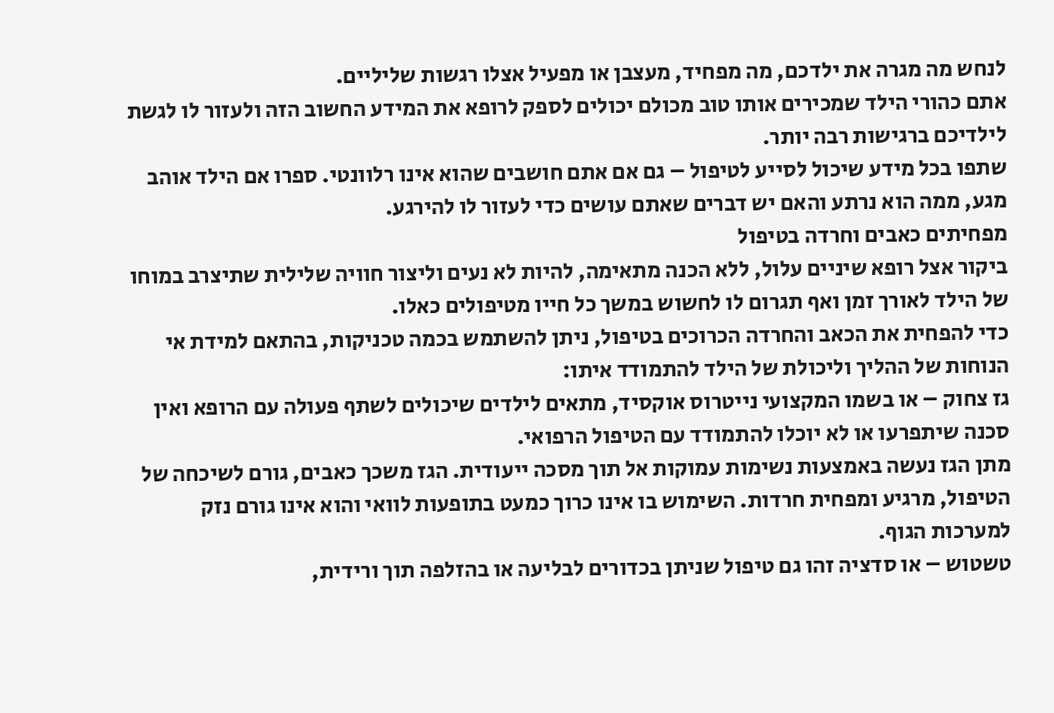לנחש מה מגרה את ילדכם, מה מפחיד, מעצבן או מפעיל אצלו רגשות שליליים.
אתם כהורי הילד שמכירים אותו טוב מכולם יכולים לספק לרופא את המידע החשוב הזה ולעזור לו לגשת לילדיכם ברגישות רבה יותר.
שתפו בכל מידע שיכול לסייע לטיפול – גם אם אתם חושבים שהוא אינו רלוונטי. ספרו אם הילד אוהב מגע, ממה הוא נרתע והאם יש דברים שאתם עושים כדי לעזור לו להירגע.
מפחיתים כאבים וחרדה בטיפול
ביקור אצל רופא שיניים עלול, ללא הכנה מתאימה, להיות לא נעים וליצור חוויה שלילית שתיצרב במוחו של הילד לאורך זמן ואף תגרום לו לחשוש במשך כל חייו מטיפולים כאלו.
כדי להפחית את הכאב והחרדה הכרוכים בטיפול, ניתן להשתמש בכמה טכניקות, בהתאם למידת אי הנוחות של ההליך וליכולת של הילד להתמודד איתו:
גז צחוק – או בשמו המקצועי נייטרוס אוקסיד, מתאים לילדים שיכולים לשתף פעולה עם הרופא ואין סכנה שיתפרעו או לא יוכלו להתמודד עם הטיפול הרפואי.
מתן הגז נעשה באמצעות נשימות עמוקות אל תוך מסכה ייעודית. הגז משכך כאבים, גורם לשיכחה של הטיפול, מרגיע ומפחית חרדות. השימוש בו אינו כרוך כמעט בתופעות לוואי והוא אינו גורם נזק למערכות הגוף.
טשטוש – או סדציה זהו גם טיפול שניתן בכדורים לבליעה או בהזלפה תוך ורידית,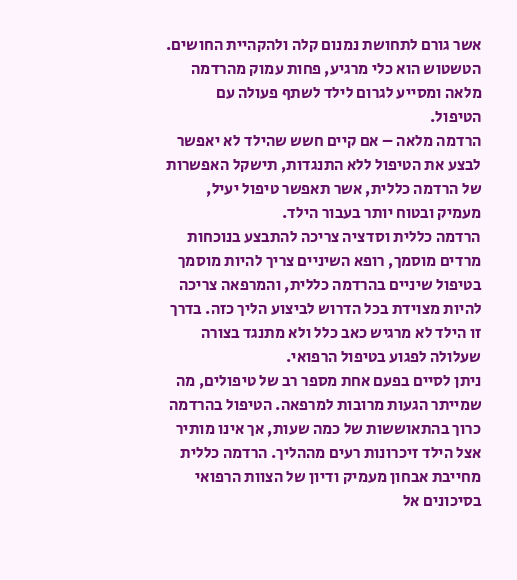אשר גורם לתחושת נמנום קלה ולהקהיית החושים. הטשטוש הוא כלי מרגיע, פחות עמוק מהרדמה מלאה ומסייע לגרום לילד לשתף פעולה עם הטיפול.
הרדמה מלאה – אם קיים חשש שהילד לא יאפשר לבצע את הטיפול ללא התנגדות, תישקל האפשרות של הרדמה כללית, אשר תאפשר טיפול יעיל, מעמיק ובטוח יותר בעבור הילד.
הרדמה כללית וסדציה צריכה להתבצע בנוכחות מרדים מוסמך, רופא השיניים צריך להיות מוסמך בטיפול שיניים בהרדמה כללית, והמרפאה צריכה להיות מצוידת בכל הדרוש לביצוע הליך כזה. בדרך זו הילד לא מרגיש כאב כלל ולא מתנגד בצורה שעלולה לפגוע בטיפול הרפואי.
ניתן לסיים בפעם אחת מספר רב של טיפולים, מה שמייתר הגעות מרובות למרפאה. הטיפול בהרדמה כרוך בהתאוששות של כמה שעות, אך אינו מותיר אצל הילד זיכרונות רעים מההליך. הרדמה כללית מחייבת אבחון מעמיק ודיון של הצוות הרפואי בסיכונים אל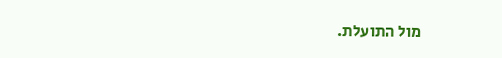מול התועלת.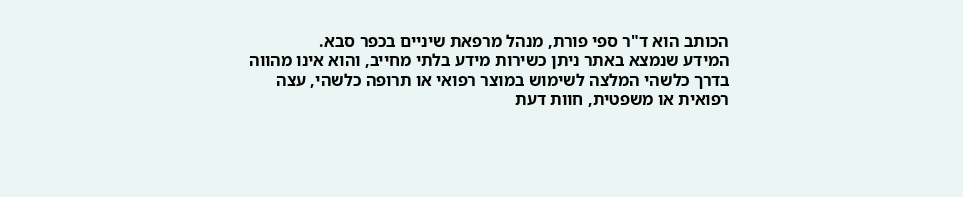הכותב הוא ד"ר ספי פורת, מנהל מרפאת שיניים בכפר סבא.
המידע שנמצא באתר ניתן כשירות מידע בלתי מחייב, והוא אינו מהווה בדרך כלשהי המלצה לשימוש במוצר רפואי או תרופה כלשהי, עצה רפואית או משפטית, חוות דעת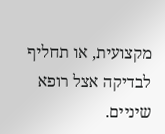מקצועית, או תחליף לבדיקה אצל רופא שיניים.